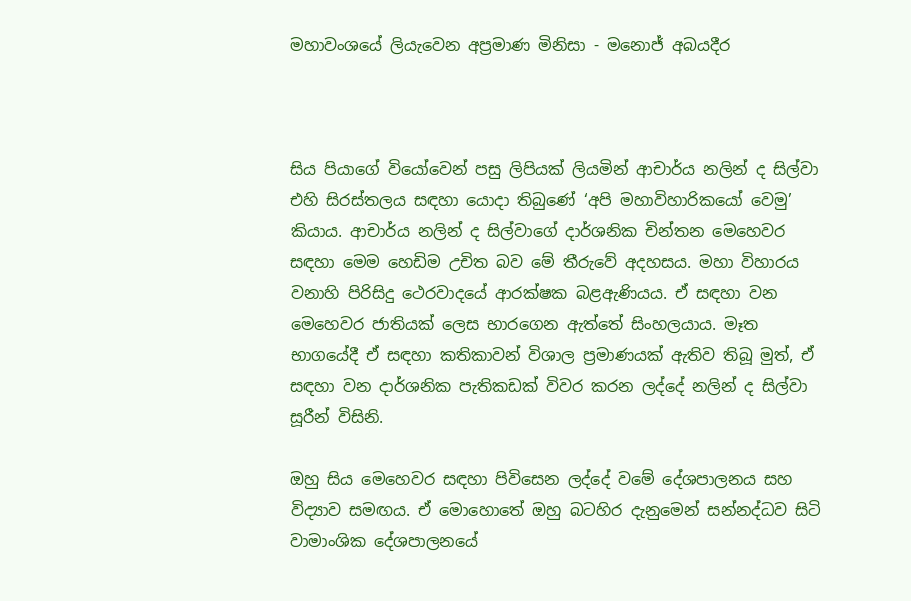මහාවංශයේ ලියැවෙන අප්‍රමාණ මිනිසා - මනොජ් අබයදීර



සිය පියාගේ වියෝවෙන් පසු ලිපියක් ලියමින් ආචාර්ය නලින් ද සිල්වා එහි සිරස්තලය සඳහා යොදා තිබුණේ ‘අපි මහාවිහාරිකයෝ වෙමු’ කියාය. ආචාර්ය නලින් ද සිල්වාගේ දාර්ශනික චින්තන මෙහෙවර සඳහා මෙම හෙඩිම උචිත බව මේ තීරුවේ අදහසය. මහා විහාරය වනාහි පිරිසිදු ථෙරවාදයේ ආරක්ෂක බළඇණියය. ඒ සඳහා වන මෙහෙවර ජාතියක් ලෙස භාරගෙන ඇත්තේ සිංහලයාය. මෑත භාගයේදී ඒ සඳහා කතිකාවන් විශාල ප්‍රමාණයක් ඇතිව තිබූ මුත්, ඒ සඳහා වන දාර්ශනික පැතිකඩක් විවර කරන ලද්දේ නලින් ද සිල්වා සූරීන් විසිනි.

ඔහු සිය මෙහෙවර සඳහා පිවිසෙන ලද්දේ වමේ දේශපාලනය සහ විද්‍යාව සමඟය. ඒ මොහොතේ ඔහු බටහිර දැනුමෙන් සන්නද්ධව සිටි වාමාංශික දේශපාලනයේ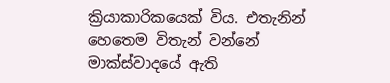ක්‍රියාකාරිකයෙක් විය. එතැනින් හෙතෙම විතැන් වන්නේ මාක්ස්වාදයේ ඇති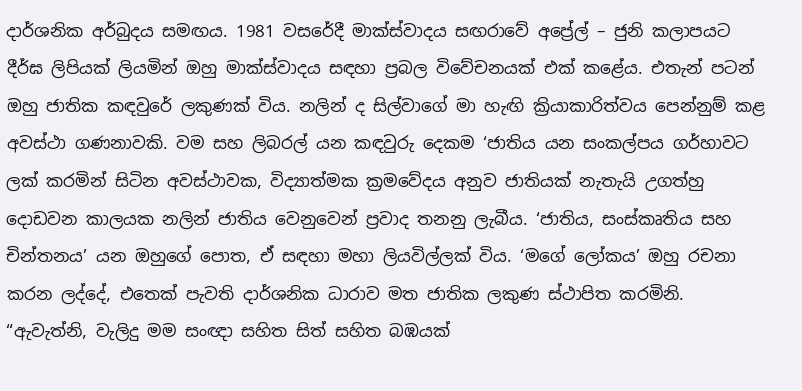දාර්ශනික අර්බුදය සමඟය. 1981 වසරේදී මාක්ස්වාදය සඟරාවේ අප්‍රේල් – ජුනි කලාපයට දීර්ඝ ලිපියක් ලියමින් ඔහු මාක්ස්වාදය සඳහා ප්‍රබල විවේචනයක් එක් කළේය. එතැන් පටන් ඔහු ජාතික කඳවුරේ ලකුණක් විය. නලින් ද සිල්වාගේ මා හැඟි ක්‍රියාකාරිත්වය පෙන්නුම් කළ අවස්ථා ගණනාවකි. වම සහ ලිබරල් යන කඳවුරු දෙකම ‘ජාතිය යන සංකල්පය ගර්හාවට ලක් කරමින් සිටින අවස්ථාවක, විද්‍යාත්මක ක්‍රමවේදය අනුව ජාතියක් නැතැයි උගත්හු දොඩවන කාලයක නලින් ජාතිය වෙනුවෙන් ප්‍රවාද තනනු ලැබීය. ‘ජාතිය, සංස්කෘතිය සහ චින්තනය’ යන ඔහුගේ පොත, ඒ සඳහා මහා ලියවිල්ලක් විය. ‘මගේ ලෝකය’ ඔහු රචනා කරන ලද්දේ, එතෙක් පැවති දාර්ශනික ධාරාව මත ජාතික ලකුණ ස්ථාපිත කරමිනි. “ඇවැත්නි, වැලිදු මම සංඥා සහිත සිත් සහිත බඹයක්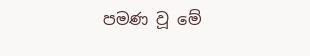පමණ වූ මේ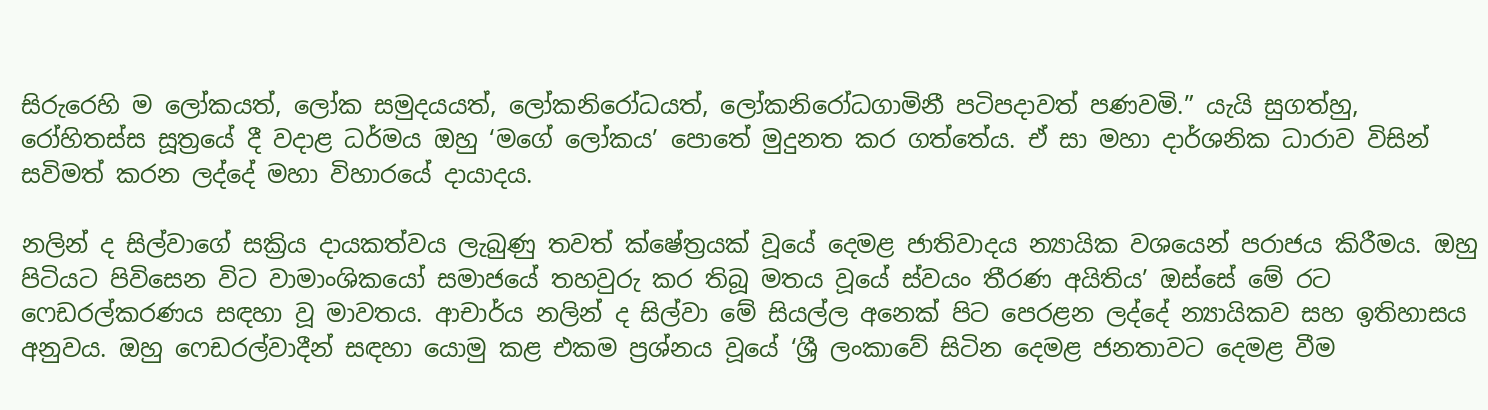සිරුරෙහි ම ලෝකයත්, ලෝක සමුදයයත්, ලෝකනිරෝධයත්, ලෝකනිරෝධගාමිනී පටිපදාවත් පණවමි.” යැයි සුගත්හු, රෝහිතස්ස සූත්‍රයේ දී වදාළ ධර්මය ඔහු ‘මගේ ලෝකය’ පොතේ මුදුනත කර ගත්තේය. ඒ සා මහා දාර්ශනික ධාරාව විසින් සවිමත් කරන ලද්දේ මහා විහාරයේ දායාදය.

නලින් ද සිල්වාගේ සක්‍රිය දායකත්වය ලැබුණු තවත් ක්ෂේත්‍රයක් වූයේ දෙමළ ජාතිවාදය න්‍යායික වශයෙන් පරාජය කිරීමය. ඔහු පිටියට පිවිසෙන විට වාමාංශිකයෝ සමාජයේ තහවුරු කර තිබූ මතය වූයේ ස්‌වයං තීරණ අයිතිය’ ඔස්සේ මේ රට ෆෙඩරල්කරණය සඳහා වූ මාවතය. ආචාර්ය නලින් ද සිල්වා මේ සියල්ල අනෙක් පිට පෙරළන ලද්දේ න්‍යායිකව සහ ඉතිහාසය අනුවය. ඔහු ෆෙඩරල්වාදීන් සඳහා යොමු කළ එකම ප්‍රශ්නය වූයේ ‘ශ්‍රී ලංකාවේ සිටින දෙමළ ජනතාවට දෙමළ වීම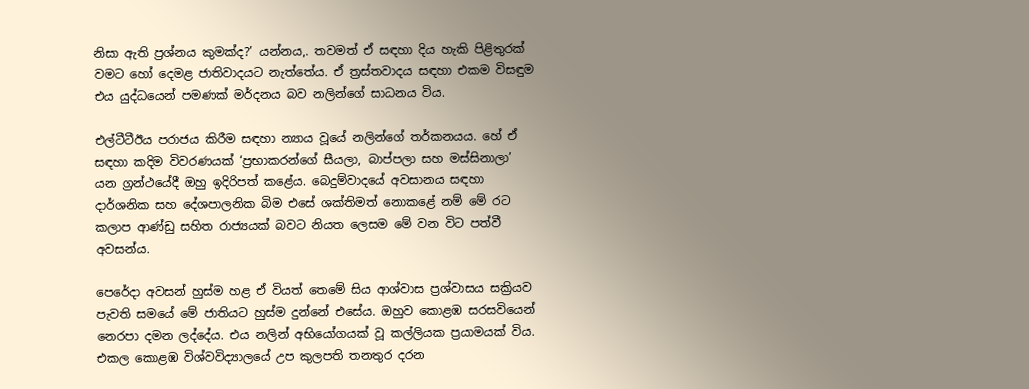නිසා ඇති ප්‍රශ්නය කුමක්ද?’ යන්නය,. තවමත් ඒ සඳහා දිය හැකි පිළිතුරක් වමට හෝ දෙමළ ජාතිවාදයට නැත්තේය. ඒ ත්‍රස්තවාදය සඳහා එකම විසඳුම එය යුද්ධයෙන් පමණක් මර්දනය බව නලින්ගේ සාධනය විය.

එල්ටීටීඊය පරාජය කිරීම සඳහා න්‍යාය වූයේ නලින්ගේ තර්කනයය. හේ ඒ සඳහා කදිම විවරණයක් ‘ප්‍රභාකරන්ගේ සීයලා, බාප්පලා සහ මස්සිනාලා’ යන ග්‍රන්ථයේදී ඔහු ඉදිරිපත් කළේය. බෙදුම්වාදයේ අවසානය සඳහා දාර්ශනික සහ දේශපාලනික බිම එසේ ශක්තිමත් නොකළේ නම් මේ රට කලාප ආණ්ඩු සහිත රාජ්‍යයක් බවට නියත ලෙසම මේ වන විට පත්වී අවසන්ය.

පෙරේදා අවසන් හුස්ම හළ ඒ වියත් තෙමේ සිය ආශ්වාස ප්‍රශ්වාසය සක්‍රියව පැවති සමයේ මේ ජාතියට හුස්ම දුන්නේ එසේය. ඔහුව කොළඹ සරසවියෙන් නෙරපා දමන ලද්දේය. එය නලින් අභියෝගයක් වූ කල්ලියක ප්‍රයාමයක් විය. එකල කොළඹ විශ්වවිද්‍යාලයේ උප කුලපති තනතුර දරන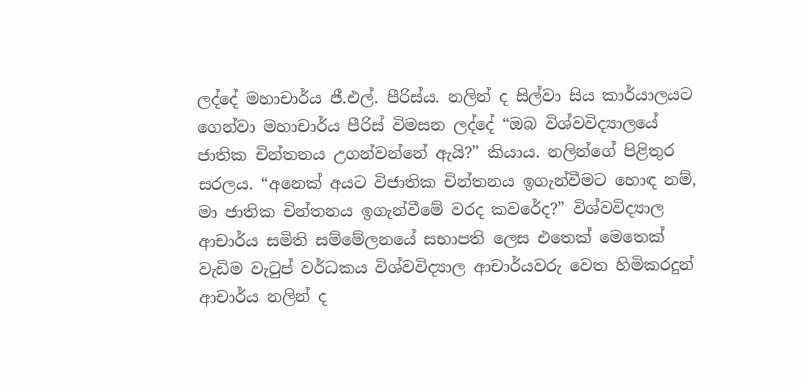ලද්දේ මහාචාර්ය ජී.එල්. පීරිස්ය. නලින් ද සිල්වා සිය කාර්යාලයට ගෙන්වා මහාචාර්ය පීරිස් විමසන ලද්දේ “ඔබ විශ්වවිද්‍යාලයේ ජාතික චින්තනය උගන්වන්නේ ඇයි?” කියාය. නලින්ගේ පිළිතුර සරලය. “අනෙක් අයට විජාතික චින්තනය ඉගැන්වීමට හොඳ නම්, මා ජාතික චින්තනය ඉගැන්වීමේ වරද කවරේද?” විශ්වවිද්‍යාල ආචාර්ය සමිති සම්මේලනයේ සභාපති ලෙස එතෙක් මෙතෙක් වැඩිම වැටුප් වර්ධකය විශ්වවිද්‍යාල ආචාර්යවරු වෙත හිමිකරදුන් ආචාර්ය නලින් ද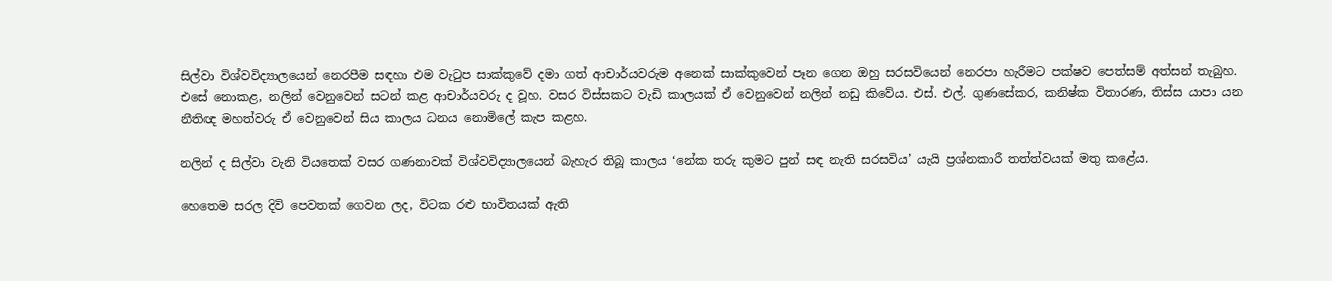සිල්වා විශ්වවිද්‍යාලයෙන් නෙරපීම සඳහා එම වැටුප සාක්කුවේ දමා ගත් ආචාර්යවරුම අනෙක් සාක්කුවෙන් පෑන ගෙන ඔහු සරසවියෙන් නෙරපා හැරීමට පක්ෂව පෙත්සම් අත්සන් තැබුහ. එසේ නොකළ, නලින් වෙනුවෙන් සටන් කළ ආචාර්යවරු ද වූහ. වසර විස්සකට වැඩි කාලයක් ඒ වෙනුවෙන් නලින් නඩු කිවේය. එස්. එල්. ගුණසේකර, කනිෂ්ක විතාරණ, තිස්ස යාපා යන නීතිඥ මහත්වරු ඒ වෙනුවෙන් සිය කාලය ධනය නොමිලේ කැප කළහ.

නලින් ද සිල්වා වැනි වියතෙක් වසර ගණනාවක් විශ්වවිද්‍යාලයෙන් බැහැර තිබූ කාලය ‘නේක තරු කුමට පුන් සඳ නැති සරසවිය’ යැයි ප්‍රශ්නකාරී තත්ත්වයක් මතු කළේය.

හෙතෙම සරල දිවි පෙවතක් ගෙවන ලද, විටක රළු භාවිතයක් ඇති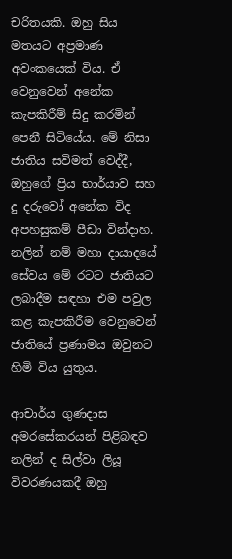චරිතයකි. ඔහු සිය මතයට අප්‍රමාණ අවංකයෙක් විය. ඒ වෙනුවෙන් අනේක කැපකිරීම් සිදු කරමින් පෙනී සිටියේය. මේ නිසා ජාතිය සවිමත් වෙද්දී, ඔහුගේ ප්‍රිය භාර්යාව සහ දු දරුවෝ අනේක විද අපහසුකම් පීඩා වින්දාහ. නලින් නම් මහා දායාදයේ සේවය මේ රටට ජාතියට ලබාදීම සඳහා එම පවුල කළ කැපකිරීම වෙනුවෙන් ජාතියේ ප්‍රණාමය ඔවුනට හිමි විය යුතුය.

ආචාර්ය ගුණදාස අමරසේකරයන් පිළිබඳව නලින් ද සිල්වා ලියූ විවරණයකදී ඔහු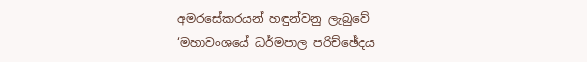අමරසේකරයන් හඳුන්වනු ලැබුවේ ‘මහාවංශයේ ධර්මපාල පරිච්ඡේදය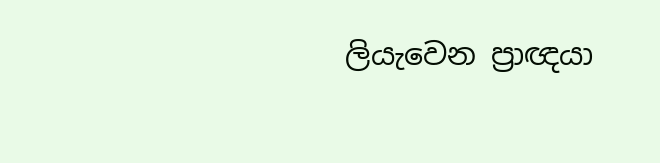ලියැවෙන ප්‍රාඥයා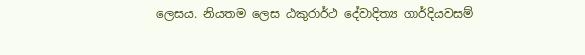ලෙසය. නියතම ලෙස ඨකුරාර්ථ දේවාදිත්‍ය ගාර්දියවසම්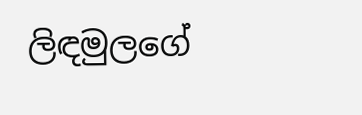ලිඳමුලගේ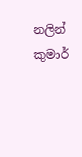නලින් කුමාර්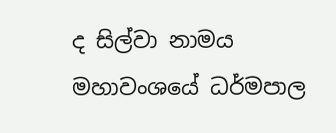ද සිල්වා නාමය මහාවංශයේ ධර්මපාල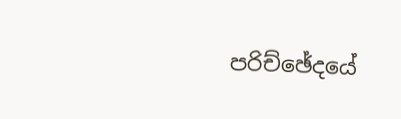පරිච්ඡේදයේ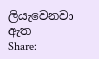ලියැවෙනවා ඇත
Share: